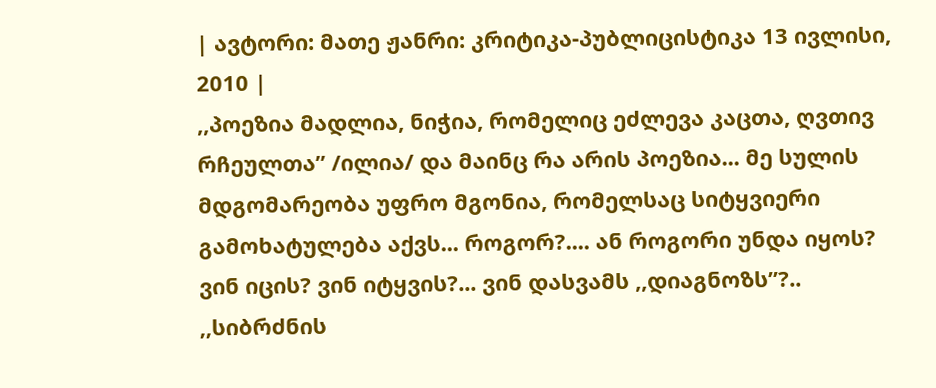| ავტორი: მათე ჟანრი: კრიტიკა-პუბლიცისტიკა 13 ივლისი, 2010 |
,,პოეზია მადლია, ნიჭია, რომელიც ეძლევა კაცთა, ღვთივ რჩეულთა’’ /ილია/ და მაინც რა არის პოეზია... მე სულის მდგომარეობა უფრო მგონია, რომელსაც სიტყვიერი გამოხატულება აქვს... როგორ?.... ან როგორი უნდა იყოს? ვინ იცის? ვინ იტყვის?... ვინ დასვამს ,,დიაგნოზს’’?..
,,სიბრძნის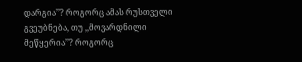დარგია’’? როგორც ამას რუსთველი გვეუბნება, თუ ,,მოვარდნილი მეწყერია’’? როგორც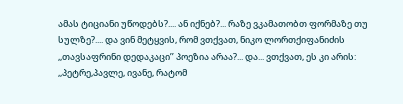ამას ტიციანი უწოდებს?.... ან იქნებ?... რაზე ვკამათობთ ფორმაზე თუ სულზე?.... და ვინ მეტყვის, რომ ვთქვათ, ნიკო ლორთქიფანიძის ,,თავსაფრინი დედაკაცი’’ პოეზია არაა?... და... ვთქვათ, ეს კი არის: ,,პეტრე,პავლე, ივანე, რატომ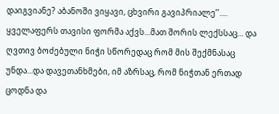დაიგვიანე? აბანოში ვიყავი, ცხვირი გავიპრიალე’’....
ყველაფერს თავისი ფორმა აქვს...მათ შორის ლექსსაც... და ღვთივ ბოძებული ნიჭი სწორედაც რომ მის შექმნასაც უნდა...და დავეთანხმები, იმ აზრსაც, რომ ნიჭთან ერთად ცოდნა და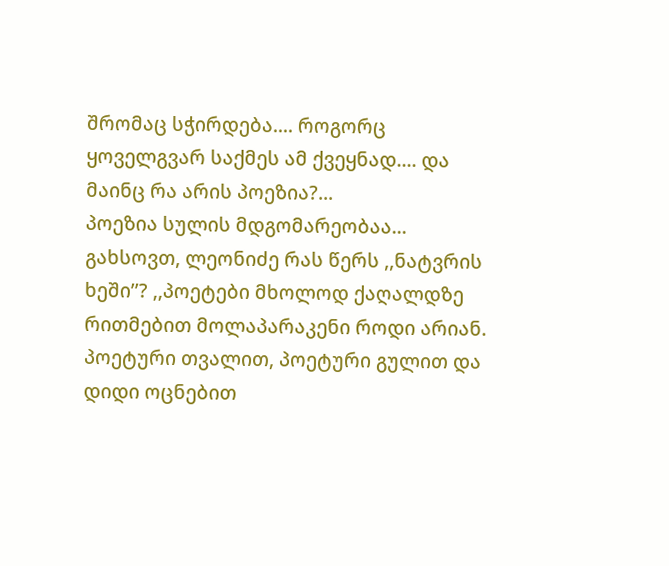შრომაც სჭირდება.... როგორც ყოველგვარ საქმეს ამ ქვეყნად.... და მაინც რა არის პოეზია?...
პოეზია სულის მდგომარეობაა... გახსოვთ, ლეონიძე რას წერს ,,ნატვრის ხეში’’? ,,პოეტები მხოლოდ ქაღალდზე რითმებით მოლაპარაკენი როდი არიან. პოეტური თვალით, პოეტური გულით და დიდი ოცნებით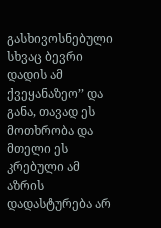გასხივოსნებული სხვაც ბევრი დადის ამ ქვეყანაზეო’’ და განა, თავად ეს მოთხრობა და მთელი ეს კრებული ამ აზრის დადასტურება არ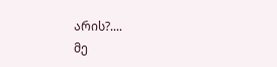არის?....
მე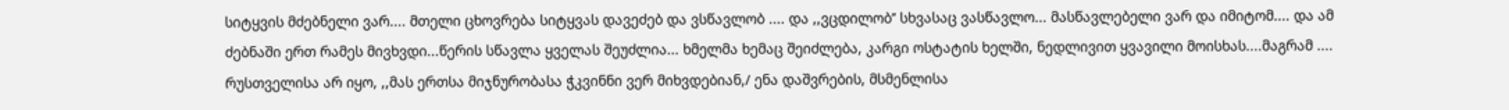სიტყვის მძებნელი ვარ.... მთელი ცხოვრება სიტყვას დავეძებ და ვსწავლობ .... და ,,ვცდილობ’’ სხვასაც ვასწავლო... მასწავლებელი ვარ და იმიტომ.... და ამ ძებნაში ერთ რამეს მივხვდი...წერის სწავლა ყველას შეუძლია... ხმელმა ხემაც შეიძლება, კარგი ოსტატის ხელში, ნედლივით ყვავილი მოისხას....მაგრამ .... რუსთველისა არ იყო, ,,მას ერთსა მიჯნურობასა ჭკვინნი ვერ მიხვდებიან,/ ენა დაშვრების, მსმენლისა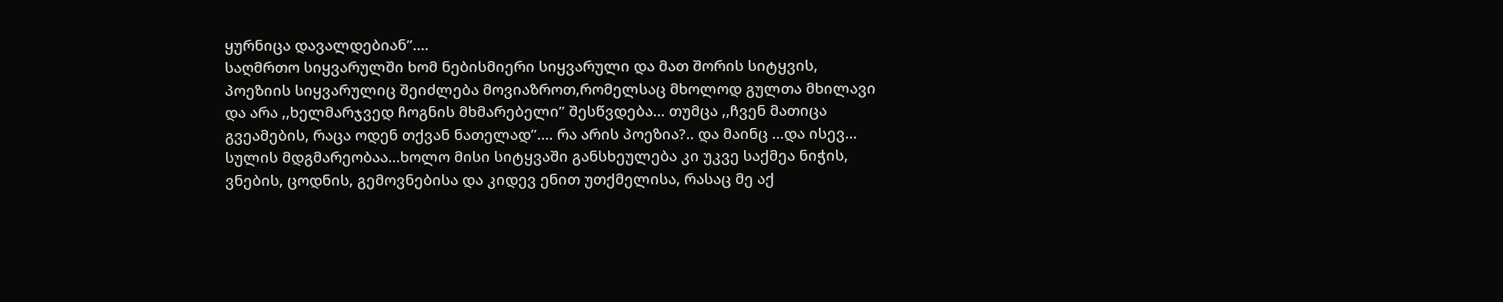ყურნიცა დავალდებიან’’....
საღმრთო სიყვარულში ხომ ნებისმიერი სიყვარული და მათ შორის სიტყვის, პოეზიის სიყვარულიც შეიძლება მოვიაზროთ,რომელსაც მხოლოდ გულთა მხილავი და არა ,,ხელმარჯვედ ჩოგნის მხმარებელი’’ შესწვდება... თუმცა ,,ჩვენ მათიცა გვეამების, რაცა ოდენ თქვან ნათელად’’.... რა არის პოეზია?.. და მაინც ...და ისევ... სულის მდგმარეობაა...ხოლო მისი სიტყვაში განსხეულება კი უკვე საქმეა ნიჭის, ვნების, ცოდნის, გემოვნებისა და კიდევ ენით უთქმელისა, რასაც მე აქ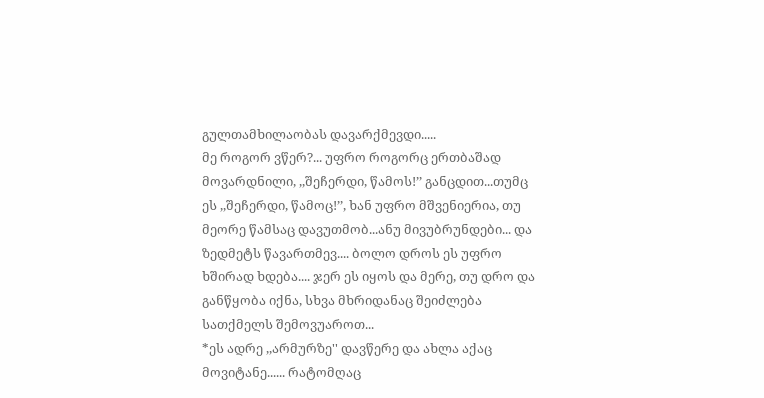გულთამხილაობას დავარქმევდი.....
მე როგორ ვწერ?... უფრო როგორც ერთბაშად მოვარდნილი, ,,შეჩერდი, წამოს!’’ განცდით...თუმც ეს ,,შეჩერდი, წამოც!’’, ხან უფრო მშვენიერია, თუ მეორე წამსაც დავუთმობ...ანუ მივუბრუნდები... და ზედმეტს წავართმევ.... ბოლო დროს ეს უფრო ხშირად ხდება.... ჯერ ეს იყოს და მერე, თუ დრო და განწყობა იქნა, სხვა მხრიდანაც შეიძლება სათქმელს შემოვუაროთ...
*ეს ადრე ,,არმურზე'' დავწერე და ახლა აქაც მოვიტანე...... რატომღაც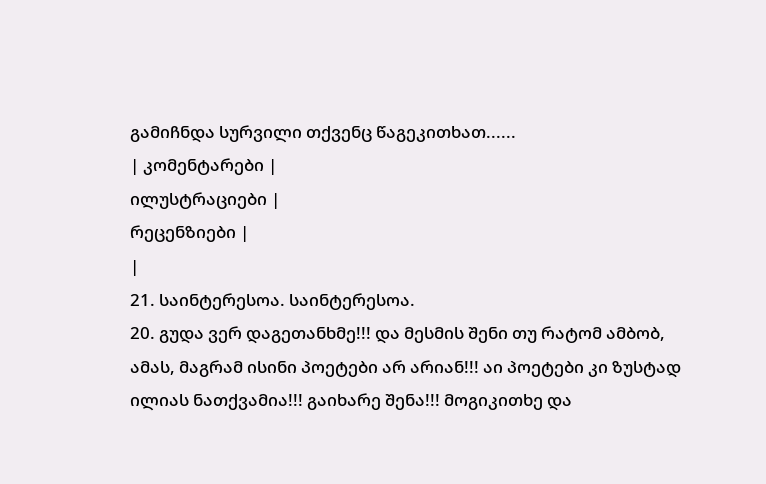გამიჩნდა სურვილი თქვენც წაგეკითხათ......
| კომენტარები |
ილუსტრაციები |
რეცენზიები |
|
21. საინტერესოა. საინტერესოა.
20. გუდა ვერ დაგეთანხმე!!! და მესმის შენი თუ რატომ ამბობ, ამას, მაგრამ ისინი პოეტები არ არიან!!! აი პოეტები კი ზუსტად ილიას ნათქვამია!!! გაიხარე შენა!!! მოგიკითხე და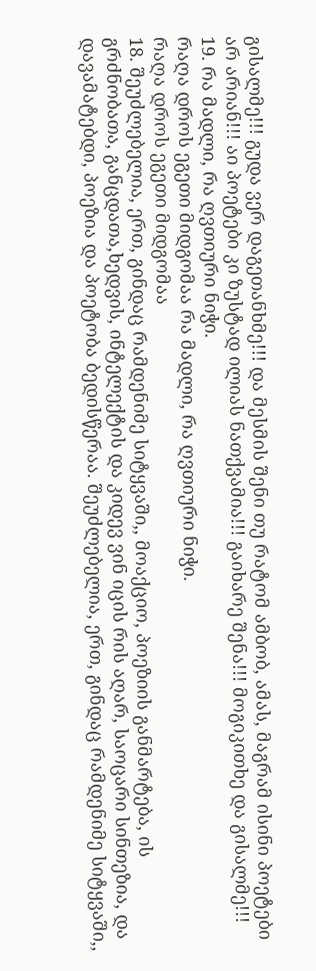გისალმე!!! გუდა ვერ დაგეთანხმე!!! და მესმის შენი თუ რატომ ამბობ, ამას, მაგრამ ისინი პოეტები არ არიან!!! აი პოეტები კი ზუსტად ილიას ნათქვამია!!! გაიხარე შენა!!! მოგიკითხე და გისალმე!!!
19. რა მადლი, რა ღვთიური ნიჭი.
რაღა დროს ეგეთი მიდგომაა რა მადლი, რა ღვთიური ნიჭი.
რაღა დროს ეგეთი მიდგომაა
18. შეუძლებელია, ერთ, გინდაც რამდენიმე სიტყვაში,, მოაქციო, პოეზიის განმარტება, ის გრძნობათა, განცდათა,ხედვის, ინტელექტის და კიდევ ვინ იცის რის აღარ, საოცარი სინთეზია, და დავამატებდი, პოეზია და პოეტობა ბედისწერაა. შეუძლებელია, ერთ, გინდაც რამდენიმე სიტყვაში,,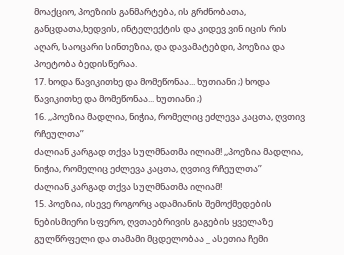მოაქციო, პოეზიის განმარტება, ის გრძნობათა, განცდათა,ხედვის, ინტელექტის და კიდევ ვინ იცის რის აღარ, საოცარი სინთეზია, და დავამატებდი, პოეზია და პოეტობა ბედისწერაა.
17. ხოდა წავიკითხე და მომეწონაა... ხუთიანი ;) ხოდა წავიკითხე და მომეწონაა... ხუთიანი ;)
16. ,,პოეზია მადლია, ნიჭია, რომელიც ეძლევა კაცთა, ღვთივ რჩეულთა’’
ძალიან კარგად თქვა სულმნათმა ილიამ! ,,პოეზია მადლია, ნიჭია, რომელიც ეძლევა კაცთა, ღვთივ რჩეულთა’’
ძალიან კარგად თქვა სულმნათმა ილიამ!
15. პოეზია, ისევე როგორც ადამიანის შემოქმედების ნებისმიერი სფერო, ღვთაებრივის გაგების ყველაზე გულწრფელი და თამამი მცდელობაა _ ასეთია ჩემი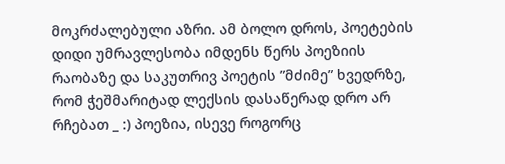მოკრძალებული აზრი. ამ ბოლო დროს, პოეტების დიდი უმრავლესობა იმდენს წერს პოეზიის რაობაზე და საკუთრივ პოეტის ”მძიმე” ხვედრზე, რომ ჭეშმარიტად ლექსის დასაწერად დრო არ რჩებათ _ :) პოეზია, ისევე როგორც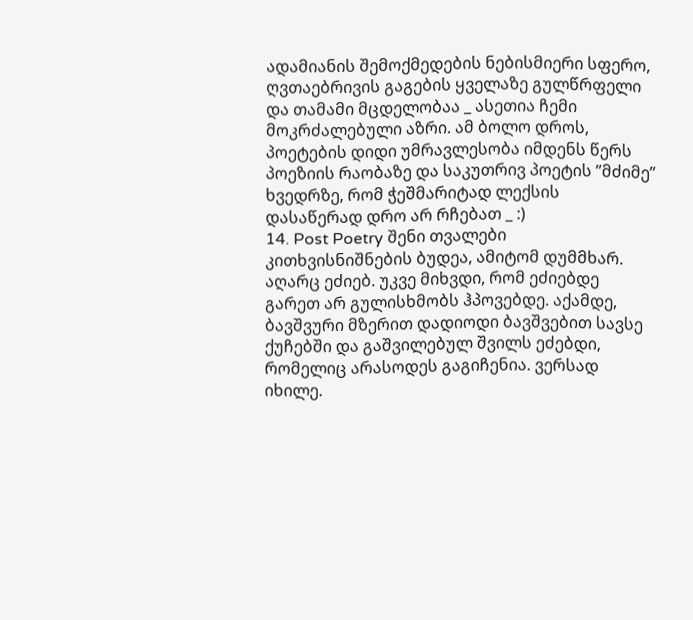ადამიანის შემოქმედების ნებისმიერი სფერო, ღვთაებრივის გაგების ყველაზე გულწრფელი და თამამი მცდელობაა _ ასეთია ჩემი მოკრძალებული აზრი. ამ ბოლო დროს, პოეტების დიდი უმრავლესობა იმდენს წერს პოეზიის რაობაზე და საკუთრივ პოეტის ”მძიმე” ხვედრზე, რომ ჭეშმარიტად ლექსის დასაწერად დრო არ რჩებათ _ :)
14. Post Poetry შენი თვალები კითხვისნიშნების ბუდეა, ამიტომ დუმმხარ. აღარც ეძიებ. უკვე მიხვდი, რომ ეძიებდე გარეთ არ გულისხმობს ჰპოვებდე. აქამდე, ბავშვური მზერით დადიოდი ბავშვებით სავსე ქუჩებში და გაშვილებულ შვილს ეძებდი, რომელიც არასოდეს გაგიჩენია. ვერსად იხილე.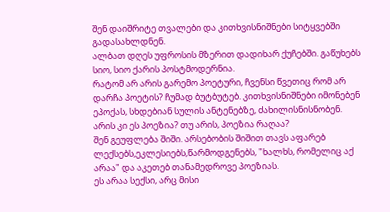შენ დაიშრიტე თვალები და კითხვისნიშნები სიტყვებში გადასახლდნენ.
ალბათ დღეს უფროსის მზერით დადიხარ ქუჩებში. გაწუხებს სიო, სიო ქარის პოსტმოდერნია.
რატომ არ არის გარემო პოეტური, ჩვენსი წვეთიც რომ არ დარჩა პოეტის? ჩუმად ბუტბუტებ. კითხვისნიშნები იმონებენ ეპოქას, სხდებიან სულის ანტენებზე, ძახილისნისნობენ.
არის კი ეს პოეზია? თუ არის, პოეზია რაღაა?
შენ გეუფლება შიში. არსებობის შიშით თავს აფარებ ლექსებს,ეკლესიებს,წარმოდგენებს, "ხალხს, რომელიც აქ არაა" და აკეთებ თანამედროვე პოეზიას.
ეს არაა სექსი, არც მისი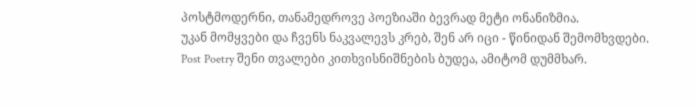პოსტმოდერნი, თანამედროვე პოეზიაში ბევრად მეტი ონანიზმია.
უკან მომყვები და ჩვენს ნაკვალევს კრებ, შენ არ იცი - წინიდან შემომხვდები. Post Poetry შენი თვალები კითხვისნიშნების ბუდეა, ამიტომ დუმმხარ.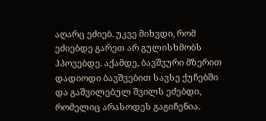აღარც ეძიებ. უკვე მიხვდი, რომ ეძიებდე გარეთ არ გულისხმობს ჰპოვებდე. აქამდე, ბავშვური მზერით დადიოდი ბავშვებით სავსე ქუჩებში და გაშვილებულ შვილს ეძებდი, რომელიც არასოდეს გაგიჩენია.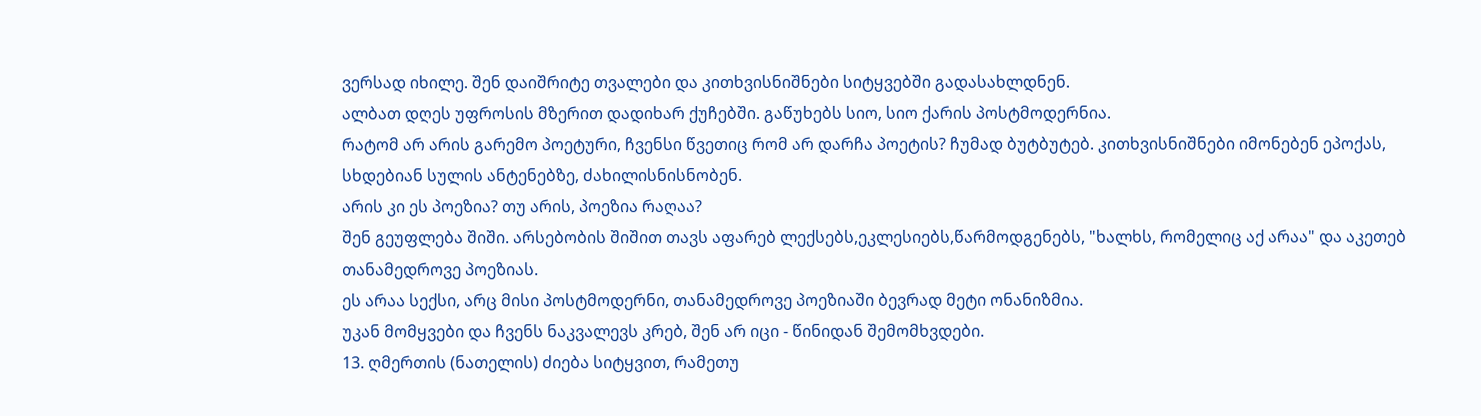ვერსად იხილე. შენ დაიშრიტე თვალები და კითხვისნიშნები სიტყვებში გადასახლდნენ.
ალბათ დღეს უფროსის მზერით დადიხარ ქუჩებში. გაწუხებს სიო, სიო ქარის პოსტმოდერნია.
რატომ არ არის გარემო პოეტური, ჩვენსი წვეთიც რომ არ დარჩა პოეტის? ჩუმად ბუტბუტებ. კითხვისნიშნები იმონებენ ეპოქას, სხდებიან სულის ანტენებზე, ძახილისნისნობენ.
არის კი ეს პოეზია? თუ არის, პოეზია რაღაა?
შენ გეუფლება შიში. არსებობის შიშით თავს აფარებ ლექსებს,ეკლესიებს,წარმოდგენებს, "ხალხს, რომელიც აქ არაა" და აკეთებ თანამედროვე პოეზიას.
ეს არაა სექსი, არც მისი პოსტმოდერნი, თანამედროვე პოეზიაში ბევრად მეტი ონანიზმია.
უკან მომყვები და ჩვენს ნაკვალევს კრებ, შენ არ იცი - წინიდან შემომხვდები.
13. ღმერთის (ნათელის) ძიება სიტყვით, რამეთუ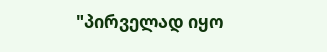"პირველად იყო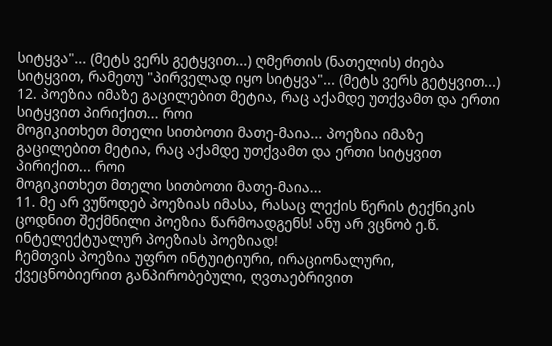სიტყვა"... (მეტს ვერს გეტყვით...) ღმერთის (ნათელის) ძიება სიტყვით, რამეთუ "პირველად იყო სიტყვა"... (მეტს ვერს გეტყვით...)
12. პოეზია იმაზე გაცილებით მეტია, რაც აქამდე უთქვამთ და ერთი სიტყვით პირიქით... როი
მოგიკითხეთ მთელი სითბოთი მათე-მაია... პოეზია იმაზე გაცილებით მეტია, რაც აქამდე უთქვამთ და ერთი სიტყვით პირიქით... როი
მოგიკითხეთ მთელი სითბოთი მათე-მაია...
11. მე არ ვუწოდებ პოეზიას იმასა, რასაც ლექის წერის ტექნიკის ცოდნით შექმნილი პოეზია წარმოადგენს! ანუ არ ვცნობ ე.წ. ინტელექტუალურ პოეზიას პოეზიად!
ჩემთვის პოეზია უფრო ინტუიტიური, ირაციონალური, ქვეცნობიერით განპირობებული, ღვთაებრივით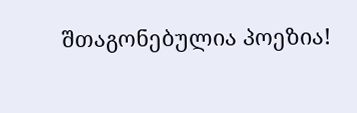შთაგონებულია პოეზია!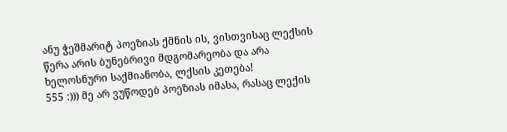ანუ ჭეშმარიტ პოეზიას ქმნის ის, ვისთვისაც ლექსის წერა არის ბუნებრივი მდგომარეობა და არა ხელოსნური საქმიანობა, ლქსის კეთება!
555 :))) მე არ ვუწოდებ პოეზიას იმასა, რასაც ლექის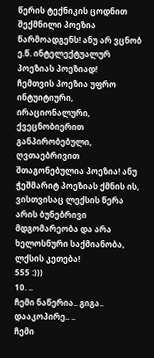წერის ტექნიკის ცოდნით შექმნილი პოეზია წარმოადგენს! ანუ არ ვცნობ ე.წ. ინტელექტუალურ პოეზიას პოეზიად!
ჩემთვის პოეზია უფრო ინტუიტიური, ირაციონალური, ქვეცნობიერით განპირობებული, ღვთაებრივით შთაგონებულია პოეზია! ანუ ჭეშმარიტ პოეზიას ქმნის ის, ვისთვისაც ლექსის წერა არის ბუნებრივი მდგომარეობა და არა ხელოსნური საქმიანობა, ლქსის კეთება!
555 :)))
10. ..
ჩემი ნაწერია.. გიგა.. დააკოპირე.. ..
ჩემი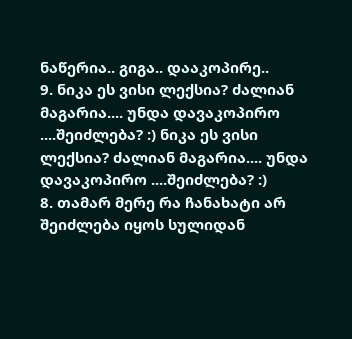ნაწერია.. გიგა.. დააკოპირე..
9. ნიკა ეს ვისი ლექსია? ძალიან მაგარია.... უნდა დავაკოპირო ....შეიძლება? :) ნიკა ეს ვისი ლექსია? ძალიან მაგარია.... უნდა დავაკოპირო ....შეიძლება? :)
8. თამარ მერე რა ჩანახატი არ შეიძლება იყოს სულიდან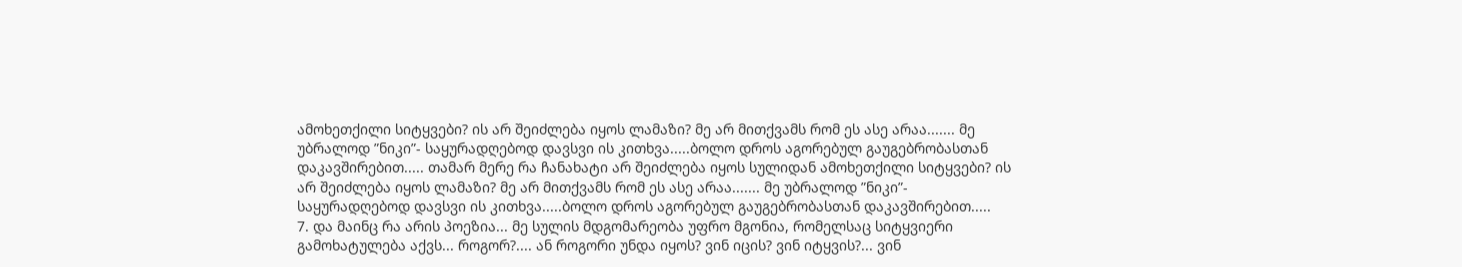ამოხეთქილი სიტყვები? ის არ შეიძლება იყოს ლამაზი? მე არ მითქვამს რომ ეს ასე არაა....... მე უბრალოდ ”ნიკი”- საყურადღებოდ დავსვი ის კითხვა.....ბოლო დროს აგორებულ გაუგებრობასთან დაკავშირებით..... თამარ მერე რა ჩანახატი არ შეიძლება იყოს სულიდან ამოხეთქილი სიტყვები? ის არ შეიძლება იყოს ლამაზი? მე არ მითქვამს რომ ეს ასე არაა....... მე უბრალოდ ”ნიკი”- საყურადღებოდ დავსვი ის კითხვა.....ბოლო დროს აგორებულ გაუგებრობასთან დაკავშირებით.....
7. და მაინც რა არის პოეზია... მე სულის მდგომარეობა უფრო მგონია, რომელსაც სიტყვიერი გამოხატულება აქვს... როგორ?.... ან როგორი უნდა იყოს? ვინ იცის? ვინ იტყვის?... ვინ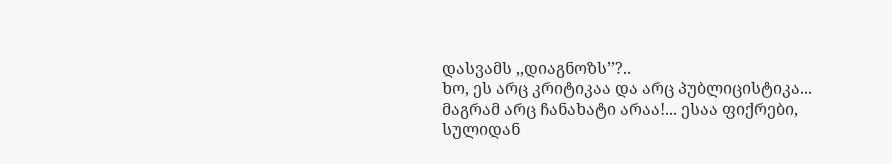დასვამს ,,დიაგნოზს’’?..
ხო, ეს არც კრიტიკაა და არც პუბლიცისტიკა... მაგრამ არც ჩანახატი არაა!... ესაა ფიქრები, სულიდან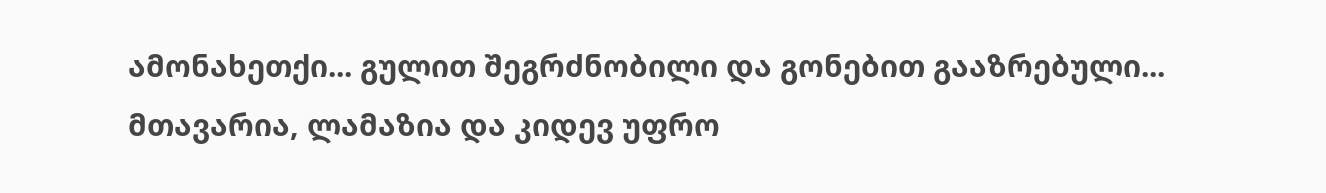ამონახეთქი... გულით შეგრძნობილი და გონებით გააზრებული...
მთავარია, ლამაზია და კიდევ უფრო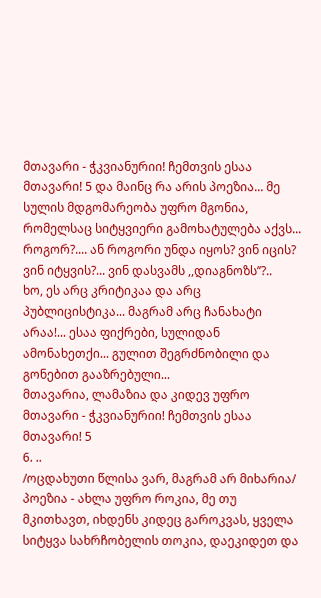მთავარი - ჭკვიანურიი! ჩემთვის ესაა მთავარი! 5 და მაინც რა არის პოეზია... მე სულის მდგომარეობა უფრო მგონია, რომელსაც სიტყვიერი გამოხატულება აქვს... როგორ?.... ან როგორი უნდა იყოს? ვინ იცის? ვინ იტყვის?... ვინ დასვამს ,,დიაგნოზს’’?..
ხო, ეს არც კრიტიკაა და არც პუბლიცისტიკა... მაგრამ არც ჩანახატი არაა!... ესაა ფიქრები, სულიდან ამონახეთქი... გულით შეგრძნობილი და გონებით გააზრებული...
მთავარია, ლამაზია და კიდევ უფრო მთავარი - ჭკვიანურიი! ჩემთვის ესაა მთავარი! 5
6. ..
/ოცდახუთი წლისა ვარ, მაგრამ არ მიხარია/
პოეზია - ახლა უფრო როკია, მე თუ მკითხავთ, იხდენს კიდეც გაროკვას, ყველა სიტყვა სახრჩობელის თოკია, დაეკიდეთ და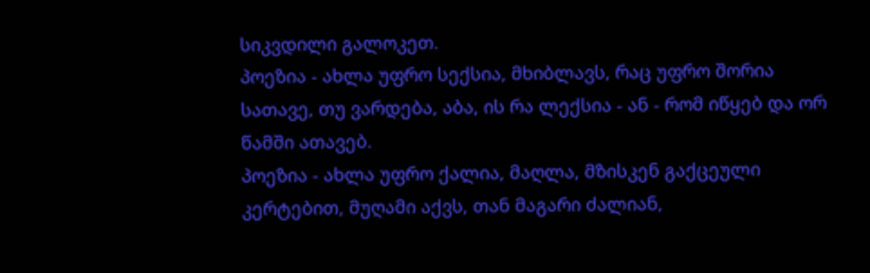სიკვდილი გალოკეთ.
პოეზია - ახლა უფრო სექსია, მხიბლავს, რაც უფრო შორია სათავე, თუ ვარდება, აბა, ის რა ლექსია - ან - რომ იწყებ და ორ წამში ათავებ.
პოეზია - ახლა უფრო ქალია, მაღლა, მზისკენ გაქცეული კერტებით, მუღამი აქვს, თან მაგარი ძალიან,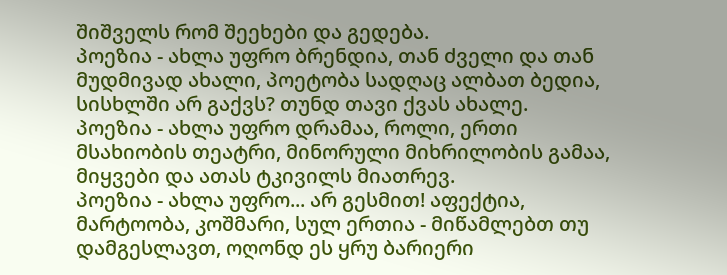შიშველს რომ შეეხები და გედება.
პოეზია - ახლა უფრო ბრენდია, თან ძველი და თან მუდმივად ახალი, პოეტობა სადღაც ალბათ ბედია, სისხლში არ გაქვს? თუნდ თავი ქვას ახალე.
პოეზია - ახლა უფრო დრამაა, როლი, ერთი მსახიობის თეატრი, მინორული მიხრილობის გამაა, მიყვები და ათას ტკივილს მიათრევ.
პოეზია - ახლა უფრო... არ გესმით! აფექტია, მარტოობა, კოშმარი, სულ ერთია - მიწამლებთ თუ დამგესლავთ, ოღონდ ეს ყრუ ბარიერი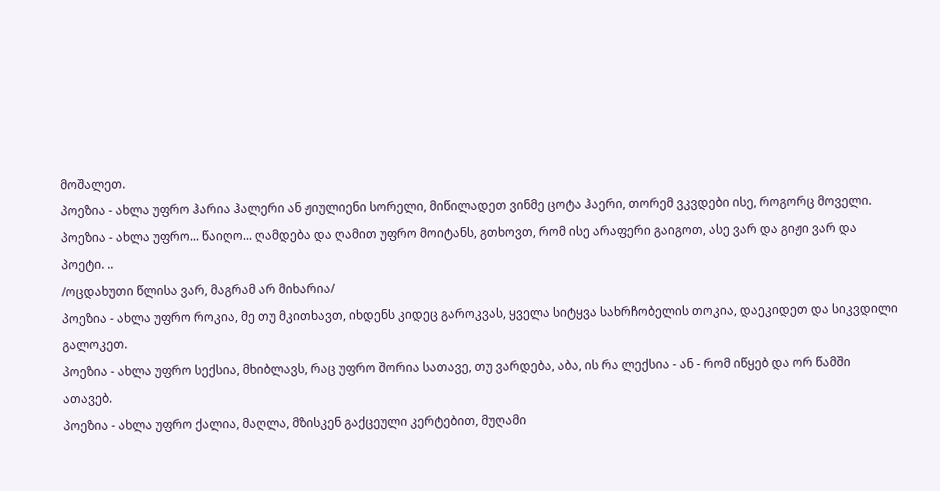მოშალეთ.
პოეზია - ახლა უფრო ჰარია ჰალერი ან ჟიულიენი სორელი, მიწილადეთ ვინმე ცოტა ჰაერი, თორემ ვკვდები ისე, როგორც მოველი.
პოეზია - ახლა უფრო... წაიღო... ღამდება და ღამით უფრო მოიტანს, გთხოვთ, რომ ისე არაფერი გაიგოთ, ასე ვარ და გიჟი ვარ და პოეტი. ..
/ოცდახუთი წლისა ვარ, მაგრამ არ მიხარია/
პოეზია - ახლა უფრო როკია, მე თუ მკითხავთ, იხდენს კიდეც გაროკვას, ყველა სიტყვა სახრჩობელის თოკია, დაეკიდეთ და სიკვდილი გალოკეთ.
პოეზია - ახლა უფრო სექსია, მხიბლავს, რაც უფრო შორია სათავე, თუ ვარდება, აბა, ის რა ლექსია - ან - რომ იწყებ და ორ წამში ათავებ.
პოეზია - ახლა უფრო ქალია, მაღლა, მზისკენ გაქცეული კერტებით, მუღამი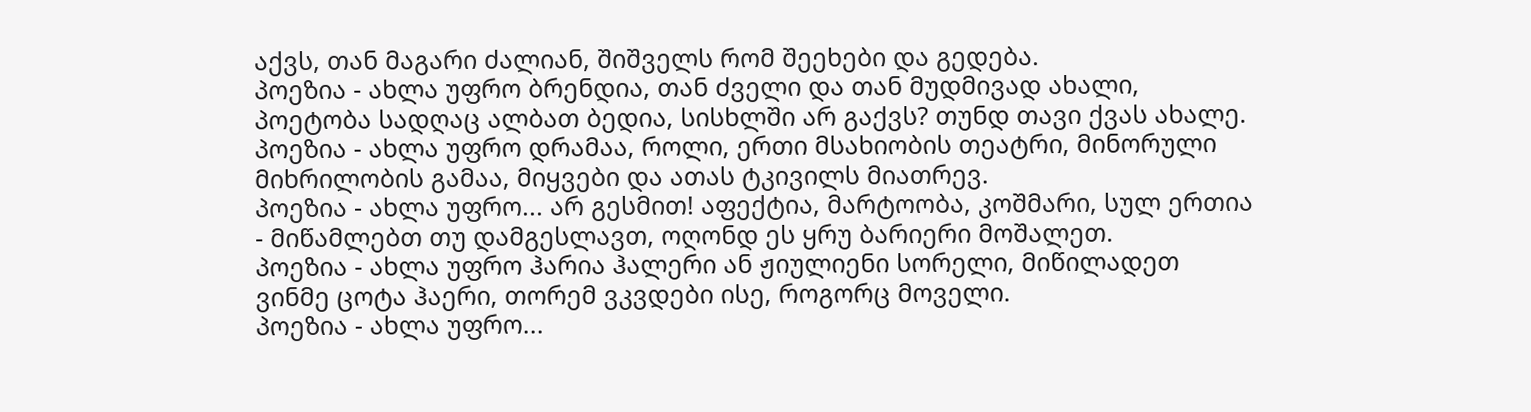აქვს, თან მაგარი ძალიან, შიშველს რომ შეეხები და გედება.
პოეზია - ახლა უფრო ბრენდია, თან ძველი და თან მუდმივად ახალი, პოეტობა სადღაც ალბათ ბედია, სისხლში არ გაქვს? თუნდ თავი ქვას ახალე.
პოეზია - ახლა უფრო დრამაა, როლი, ერთი მსახიობის თეატრი, მინორული მიხრილობის გამაა, მიყვები და ათას ტკივილს მიათრევ.
პოეზია - ახლა უფრო... არ გესმით! აფექტია, მარტოობა, კოშმარი, სულ ერთია - მიწამლებთ თუ დამგესლავთ, ოღონდ ეს ყრუ ბარიერი მოშალეთ.
პოეზია - ახლა უფრო ჰარია ჰალერი ან ჟიულიენი სორელი, მიწილადეთ ვინმე ცოტა ჰაერი, თორემ ვკვდები ისე, როგორც მოველი.
პოეზია - ახლა უფრო...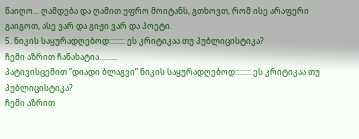წაიღო... ღამდება და ღამით უფრო მოიტანს, გთხოვთ, რომ ისე არაფერი გაიგოთ, ასე ვარ და გიჟი ვარ და პოეტი.
5. ნიკის საყურადღებოდ:::::::: ეს კრიტიკაა თუ პუბლიცისტიკა?
ჩემი აზრით ჩანახატია.........
პატივისცემით ”დიადი ბლაგვი” ნიკის საყურადღებოდ:::::::: ეს კრიტიკაა თუ პუბლიცისტიკა?
ჩემი აზრით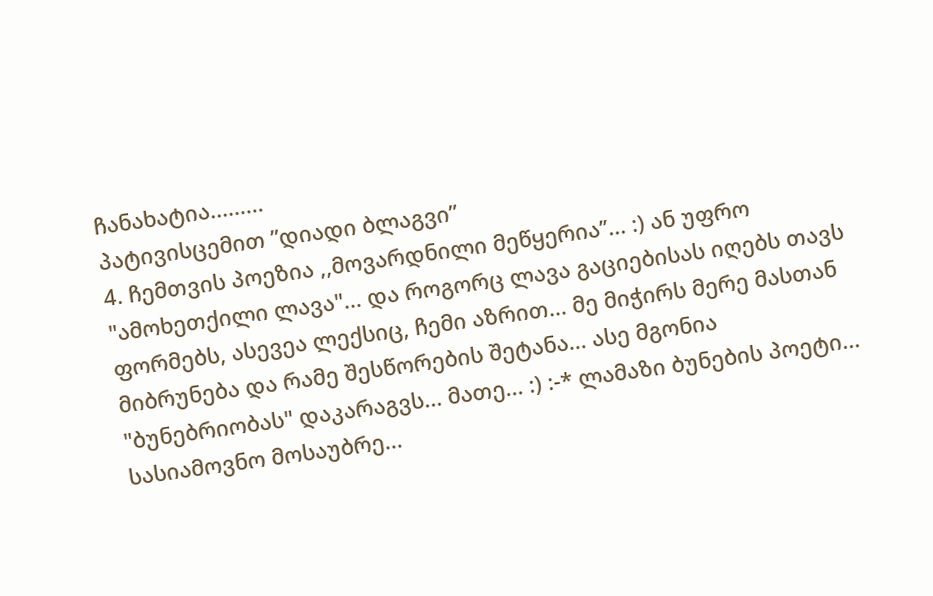ჩანახატია.........
პატივისცემით ”დიადი ბლაგვი”
4. ჩემთვის პოეზია ,,მოვარდნილი მეწყერია’’... :) ან უფრო "ამოხეთქილი ლავა"... და როგორც ლავა გაციებისას იღებს თავს ფორმებს, ასევეა ლექსიც, ჩემი აზრით... მე მიჭირს მერე მასთან მიბრუნება და რამე შესწორების შეტანა... ასე მგონია "ბუნებრიობას" დაკარაგვს... მათე... :) :-* ლამაზი ბუნების პოეტი... სასიამოვნო მოსაუბრე...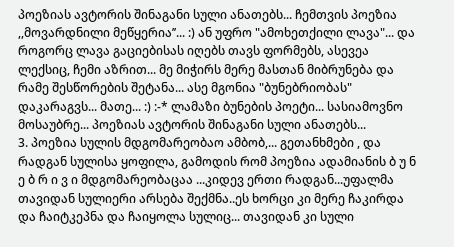პოეზიას ავტორის შინაგანი სული ანათებს... ჩემთვის პოეზია ,,მოვარდნილი მეწყერია’’... :) ან უფრო "ამოხეთქილი ლავა"... და როგორც ლავა გაციებისას იღებს თავს ფორმებს, ასევეა ლექსიც, ჩემი აზრით... მე მიჭირს მერე მასთან მიბრუნება და რამე შესწორების შეტანა... ასე მგონია "ბუნებრიობას" დაკარაგვს... მათე... :) :-* ლამაზი ბუნების პოეტი... სასიამოვნო მოსაუბრე... პოეზიას ავტორის შინაგანი სული ანათებს...
3. პოეზია სულის მდგომარეობაო ამბობ,... გეთანხმები , და რადგან სულისა ყოფილა, გამოდის რომ პოეზია ადამიანის ბ უ ნ ე ბ რ ი ვ ი მდგომარეობაცაა ...კიდევ ერთი რადგან...უფალმა თავიდან სულიერი არსება შექმნა..ეს ხორცი კი მერე ჩაკირდა და ჩაიტკეპნა და ჩაიყოლა სულიც... თავიდან კი სული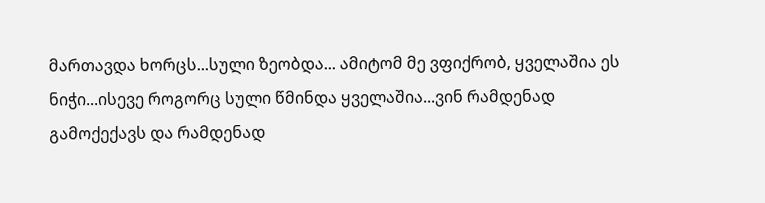მართავდა ხორცს...სული ზეობდა... ამიტომ მე ვფიქრობ, ყველაშია ეს ნიჭი...ისევე როგორც სული წმინდა ყველაშია...ვინ რამდენად გამოქექავს და რამდენად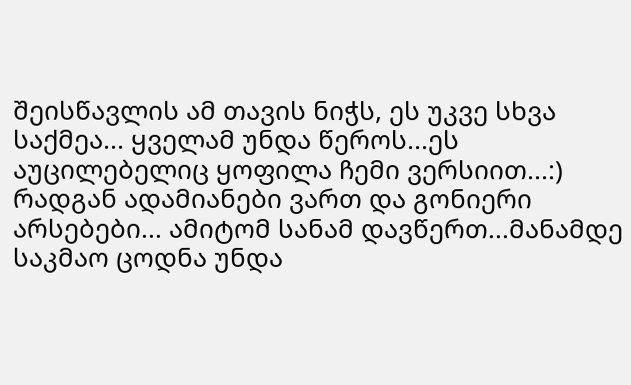შეისწავლის ამ თავის ნიჭს, ეს უკვე სხვა საქმეა... ყველამ უნდა წეროს...ეს აუცილებელიც ყოფილა ჩემი ვერსიით...:) რადგან ადამიანები ვართ და გონიერი არსებები... ამიტომ სანამ დავწერთ...მანამდე საკმაო ცოდნა უნდა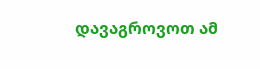დავაგროვოთ ამ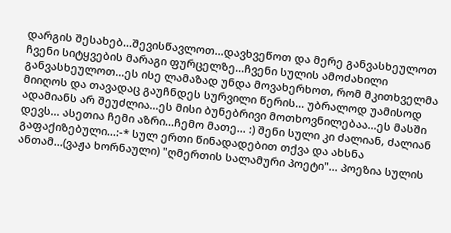დარგის შესახებ...შევისწავლოთ...დავხვეწოთ და მერე განვასხეულოთ ჩვენი სიტყვების მარაგი ფურცელზე...ჩვენი სულის ამოძახილი განვასხეულოთ...ეს ისე ლამაზად უნდა მოვახერხოთ, რომ მკითხველმა მიიღოს და თავადაც გაუჩნდეს სურვილი წერის... უბრალოდ უამისოდ ადამიანს არ შეუძლია...ეს მისი ბუნებრივი მოთხოვნილებაა...ეს მასში დევს... ასეთია ჩემი აზრი...ჩემო მათე... :) შენი სული კი ძალიან, ძალიან გაფაქიზებული...:-* სულ ერთი წინადადებით თქვა და ახსნა ანთამ...(ვაჟა ხორნაული) "ღმერთის სალამური პოეტი"... პოეზია სულის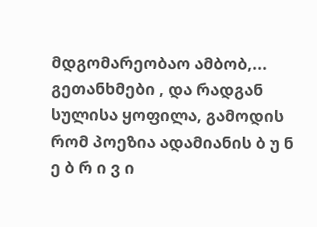მდგომარეობაო ამბობ,... გეთანხმები , და რადგან სულისა ყოფილა, გამოდის რომ პოეზია ადამიანის ბ უ ნ ე ბ რ ი ვ ი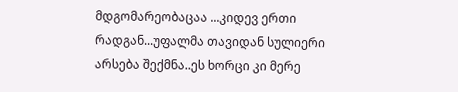მდგომარეობაცაა ...კიდევ ერთი რადგან...უფალმა თავიდან სულიერი არსება შექმნა..ეს ხორცი კი მერე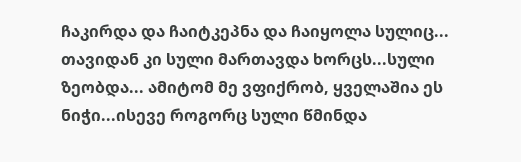ჩაკირდა და ჩაიტკეპნა და ჩაიყოლა სულიც... თავიდან კი სული მართავდა ხორცს...სული ზეობდა... ამიტომ მე ვფიქრობ, ყველაშია ეს ნიჭი...ისევე როგორც სული წმინდა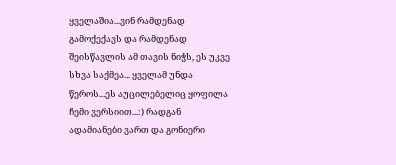ყველაშია...ვინ რამდენად გამოქექავს და რამდენად შეისწავლის ამ თავის ნიჭს, ეს უკვე სხვა საქმეა... ყველამ უნდა წეროს...ეს აუცილებელიც ყოფილა ჩემი ვერსიით...:) რადგან ადამიანები ვართ და გონიერი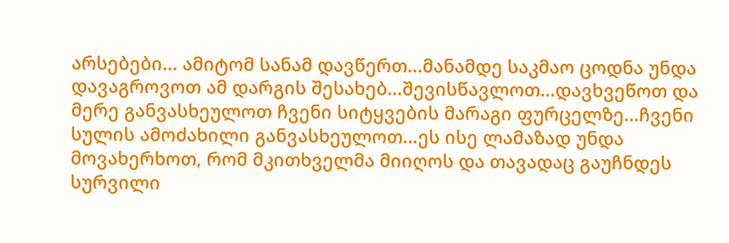არსებები... ამიტომ სანამ დავწერთ...მანამდე საკმაო ცოდნა უნდა დავაგროვოთ ამ დარგის შესახებ...შევისწავლოთ...დავხვეწოთ და მერე განვასხეულოთ ჩვენი სიტყვების მარაგი ფურცელზე...ჩვენი სულის ამოძახილი განვასხეულოთ...ეს ისე ლამაზად უნდა მოვახერხოთ, რომ მკითხველმა მიიღოს და თავადაც გაუჩნდეს სურვილი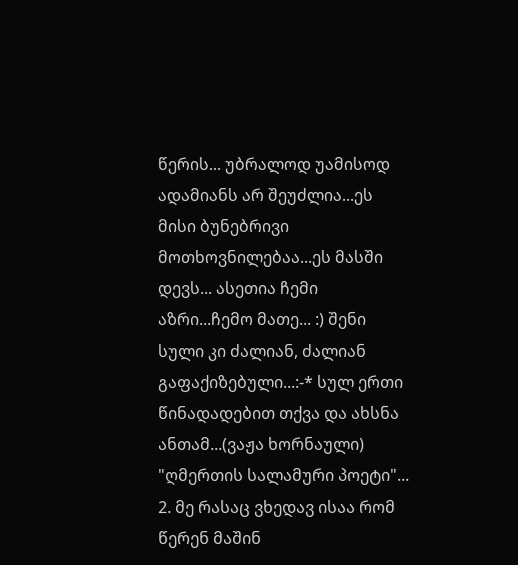წერის... უბრალოდ უამისოდ ადამიანს არ შეუძლია...ეს მისი ბუნებრივი მოთხოვნილებაა...ეს მასში დევს... ასეთია ჩემი აზრი...ჩემო მათე... :) შენი სული კი ძალიან, ძალიან გაფაქიზებული...:-* სულ ერთი წინადადებით თქვა და ახსნა ანთამ...(ვაჟა ხორნაული) "ღმერთის სალამური პოეტი"...
2. მე რასაც ვხედავ ისაა რომ წერენ მაშინ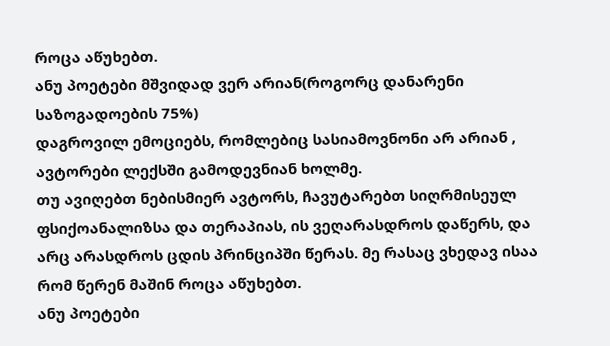როცა აწუხებთ.
ანუ პოეტები მშვიდად ვერ არიან(როგორც დანარენი საზოგადოების 75%)
დაგროვილ ემოციებს, რომლებიც სასიამოვნონი არ არიან , ავტორები ლექსში გამოდევნიან ხოლმე.
თუ ავიღებთ ნებისმიერ ავტორს, ჩავუტარებთ სიღრმისეულ ფსიქოანალიზსა და თერაპიას, ის ვეღარასდროს დაწერს, და არც არასდროს ცდის პრინციპში წერას. მე რასაც ვხედავ ისაა რომ წერენ მაშინ როცა აწუხებთ.
ანუ პოეტები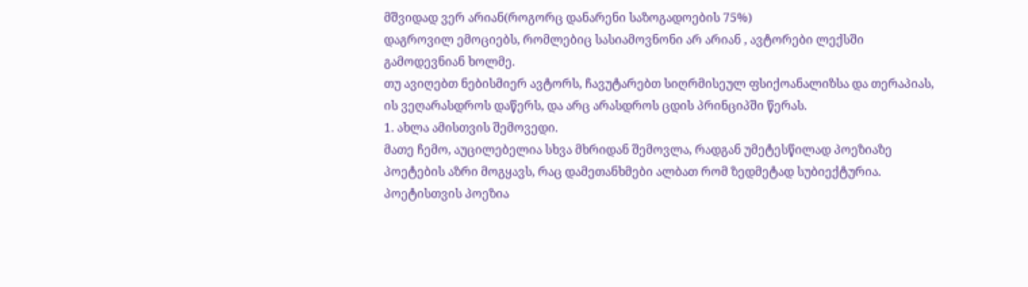მშვიდად ვერ არიან(როგორც დანარენი საზოგადოების 75%)
დაგროვილ ემოციებს, რომლებიც სასიამოვნონი არ არიან , ავტორები ლექსში გამოდევნიან ხოლმე.
თუ ავიღებთ ნებისმიერ ავტორს, ჩავუტარებთ სიღრმისეულ ფსიქოანალიზსა და თერაპიას, ის ვეღარასდროს დაწერს, და არც არასდროს ცდის პრინციპში წერას.
1. ახლა ამისთვის შემოვედი.
მათე ჩემო, აუცილებელია სხვა მხრიდან შემოვლა, რადგან უმეტესწილად პოეზიაზე პოეტების აზრი მოგყავს, რაც დამეთანხმები ალბათ რომ ზედმეტად სუბიექტურია.
პოეტისთვის პოეზია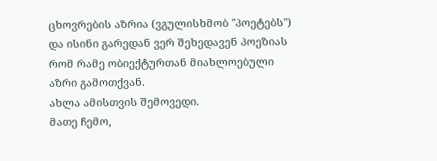ცხოვრების აზრია (ვგულისხმობ "პოეტებს") და ისინი გარედან ვერ შეხედავენ პოეზიას რომ რამე ობიექტურთან მიახლოებული აზრი გამოთქვან.
ახლა ამისთვის შემოვედი.
მათე ჩემო,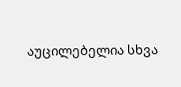აუცილებელია სხვა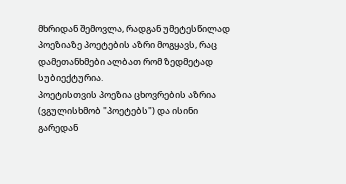მხრიდან შემოვლა, რადგან უმეტესწილად პოეზიაზე პოეტების აზრი მოგყავს, რაც დამეთანხმები ალბათ რომ ზედმეტად სუბიექტურია.
პოეტისთვის პოეზია ცხოვრების აზრია (ვგულისხმობ "პოეტებს") და ისინი გარედან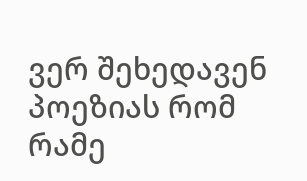ვერ შეხედავენ პოეზიას რომ რამე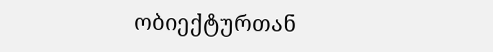ობიექტურთან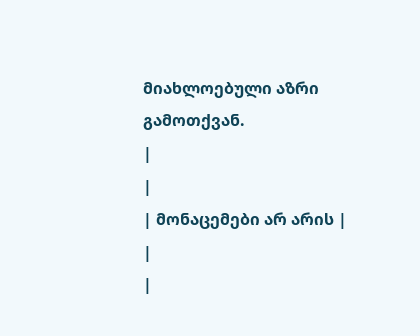მიახლოებული აზრი გამოთქვან.
|
|
| მონაცემები არ არის |
|
|